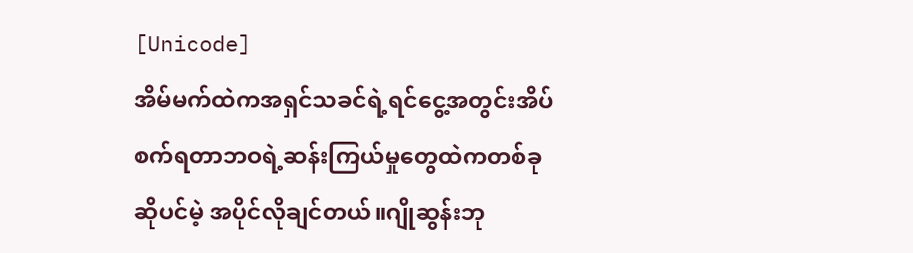[Unicode]
အိမ်မက်ထဲကအရှင်သခင်ရဲ့ရင်ငွေ့အတွင်းအိပ်စက်ရတာဘဝရဲ့ဆန်းကြယ်မှုတွေထဲကတစ်ခုဆိုပင်မဲ့ အပိုင်လိုချင်တယ်။ဂျိုဆွန်းဘု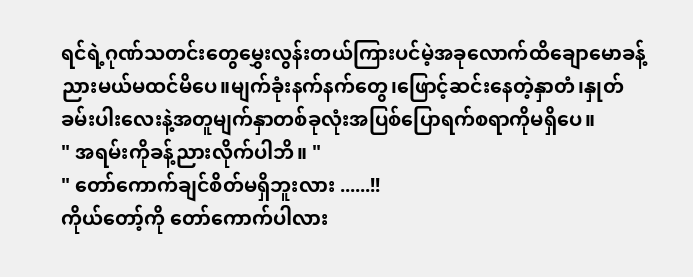ရင်ရဲ့ဂုဏ်သတင်းတွေမွှေးလွန်းတယ်ကြားပင်မဲ့အခုလောက်ထိချောမောခန့်ညားမယ်မထင်မိပေ။မျက်ခုံးနက်နက်တွေ၊ဖြောင့်ဆင်းနေတဲ့နှာတံ၊နှုတ်ခမ်းပါးလေးနဲ့အတူမျက်နှာတစ်ခုလုံးအပြစ်ပြောရက်စရာကိုမရှိပေ။
" အရမ်းကိုခန့်ညားလိုက်ပါဘိ။ "
" တော်ကောက်ချင်စိတ်မရှိဘူးလား ......!!
ကိုယ်တော့်ကို တော်ကောက်ပါလား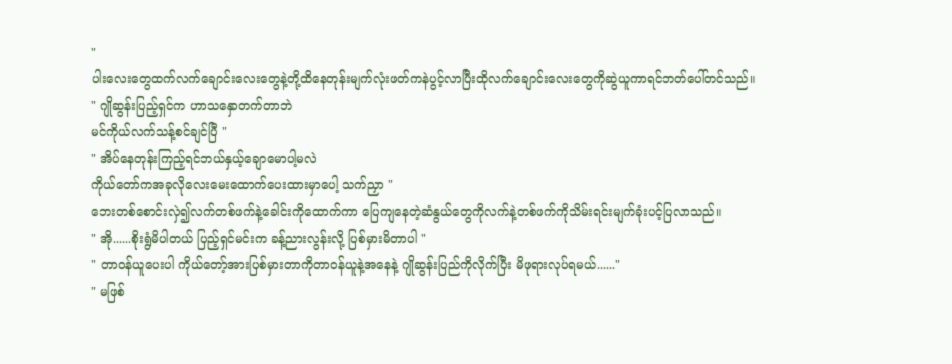"
ပါးလေးတွေထက်လက်ချောင်းလေးတွေနဲ့တို့ထိနေတုန်းမျက်လုံးဖတ်ကနဲပွင့်လာပြီးထိုလက်ချောင်းလေးတွေကိုဆွဲယူကာရင်ဘတ်ပေါ်တင်သည်။
" ဂျိုဆွန်းပြည့်ရှင်က ဟာသနှောတက်တာဘဲ
မင်ကိုယ်လက်သန့်စင်ချင်ပြီ "
" အိပ်နေတုန်းကြည့်ရင်ဘယ်နှယ့်ချောမောပါ့မလဲ
ကိုယ်တော်ကအခုလိုလေးမေးထောက်ပေးထားမှာပေါ့ သက်ညှာ "
ဘေးတစ်စောင်းလှဲ၍လက်တစ်ဖက်နဲ့ခေါင်းကိုထောက်ကာ ပြေကျနေတဲ့ဆံနွယ်တွေကိုလက်နဲ့တစ်ဖက်ကိုသိမ်းရင်းမျက်ခုံးပင့်ပြလာသည်။
" အို......စိုးရွံမိပါတယ် ပြည့်ရှင်မင်းက ခန့်ညားလွန်းလို့ ပြစ်မှားမိတာပါ "
" တာဝန်ယူပေးပါ ကိုယ်တော့်အားပြစ်မှားတာကိုတာဝန်ယူနဲ့အနေနဲ့ ဂျိုဆွန်းပြည်ကိုလိုက်ပြီး မိဖုရားလုပ်ရမယ်......"
" မဖြစ်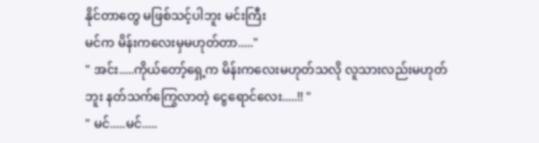နိုင်တာတွေ မဖြစ်သင့်ပါဘူး မင်းကြီး
မင်က မိန်းကလေးမှမဟုတ်တာ....."
" အင်း.....ကိုယ်တော့်ရှေ့က မိန်းကလေးမဟုတ်သလို လူသားလည်းမဟုတ်ဘူး နတ်သက်ကြွေလာတဲ့ ငွေရောင်လေး.....!! "
" မင်.....မင်.....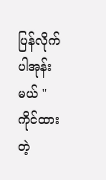ပြန်လိုက်ပါအုန်းမယ် "
ကိုင်ထားတဲ့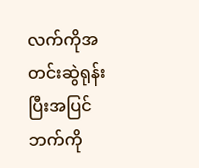လက်ကိုအတင်းဆွဲရုန်းပြီးအပြင်ဘက်ကို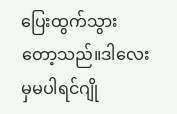ပြေးထွက်သွားတော့သည်။ဒါလေးမှမပါရင်ဂျို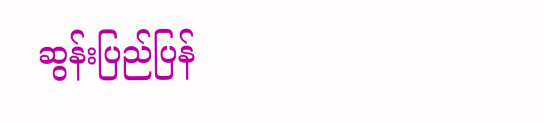ဆွန်းပြည်ပြန်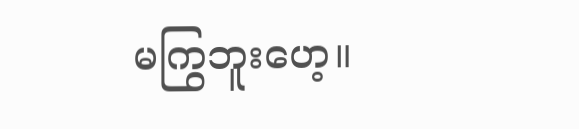မကြွဘူးဟေ့။